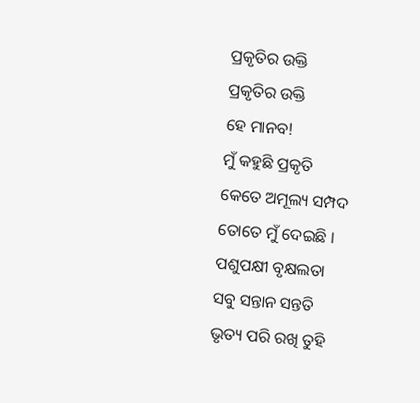ପ୍ରକୃତିର ଉକ୍ତି
ପ୍ରକୃତିର ଉକ୍ତି
ହେ ମାନବ!
ମୁଁ କହୁଛି ପ୍ରକୃତି
କେତେ ଅମୂଲ୍ୟ ସମ୍ପଦ
ତୋତେ ମୁଁ ଦେଇଛି ।
ପଶୁପକ୍ଷୀ ବୃକ୍ଷଲତା
ସବୁ ସନ୍ତାନ ସନ୍ତତି
ଭୃତ୍ୟ ପରି ରଖି ତୁହି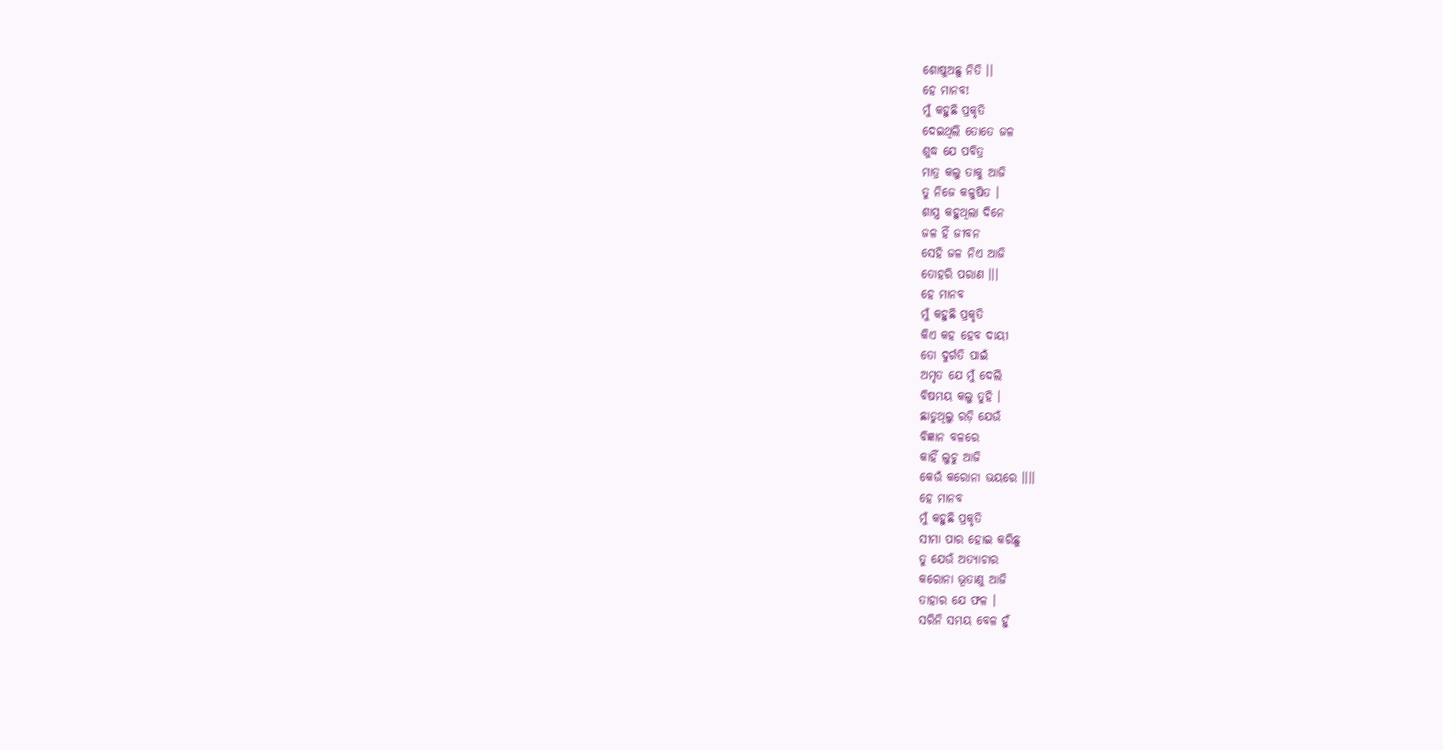ଶୋଷୁଅଛୁ ନିତି ।।
ହେ ମାନବ!
ମୁଁ କହୁଛି ପ୍ରକୃତି
ଦେଇଥିଲି ତୋତେ ଜଳ
ଶୁଦ୍ଧ ଯେ ପବିତ୍ର
ମାତ୍ର କଲୁ ତାକୁ ଆଜି
ତୁ ନିଜେ କଳୁଷିତ ।
ଶାସ୍ତ୍ର କହୁଥିଲା ଦିନେ
ଜଳ ହିଁ ଜୀବନ
ସେହି ଜଳ ନିଏ ଆଜି
ତୋହରି ପରାଣ ।।।
ହେ ମାନବ
ମୁଁ କହୁଛି ପ୍ରକୃତି
କିଏ କହ ହେବ ଦାୟୀ
ତୋ ଦୁର୍ଗତି ପାଇଁ
ଅମୃତ ଯେ ମୁଁ ଦେଲି
ବିଷମୟ କଲୁ ତୁହି ।
ଛାଡୁଥିଲୁ ରଡ଼ି ଯେଉଁ
ବିଜ୍ଞାନ ବଳରେ
କାହିଁ ଲୁଚୁ ଆଜି
କେଉଁ କରୋନା ଭୟରେ ।।।।
ହେ ମାନବ
ମୁଁ କହୁଛି ପ୍ରକୃତି
ସୀମା ପାର ହୋଇ କରିଛୁ
ତୁ ଯେଉଁ ଅତ୍ୟାଚାର
କରୋନା ଭୂତାଣୁ ଆଜି
ତାହାର ଯେ ଫଳ ।
ସରିନି ସମୟ ବେଳ ହୁଁ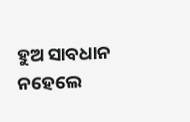ହୁଅ ସାବଧାନ
ନହେଲେ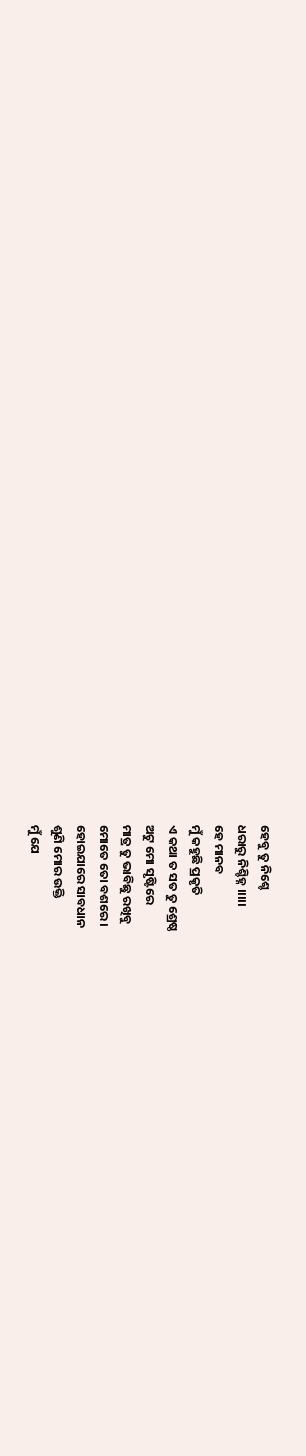ହେବୁ ତୁ ନିଶ୍ଚେ
ଧରାରୁ ନିଶ୍ଚିହ୍ନ ।।।।।
ହେ ମାନବ
ମୁଁ କହୁଛି ପ୍ରକୃତି
ଏ କଥା ତ ସତ ତୁ ଶ୍ରେଷ୍ଠ
ଅଟୁ ମୋ ସୃଷ୍ଟିରେ
ମାତ୍ର ତୁ ଭାବିଛୁ ରଖିବୁ
ମୋତେ ତୋ ବଶରେ ।
ହୋଇଯାରେ ସାବଧାନ
ଶୁଣି ମୋର ଉକ୍ତି
ମୁଁ ଯେ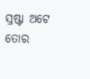ସ୍ରଷ୍ଟା ଅଟେ ତୋର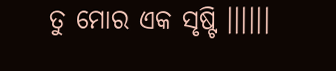ତୁ ମୋର ଏକ ସୃଷ୍ଟି ।।।।।।